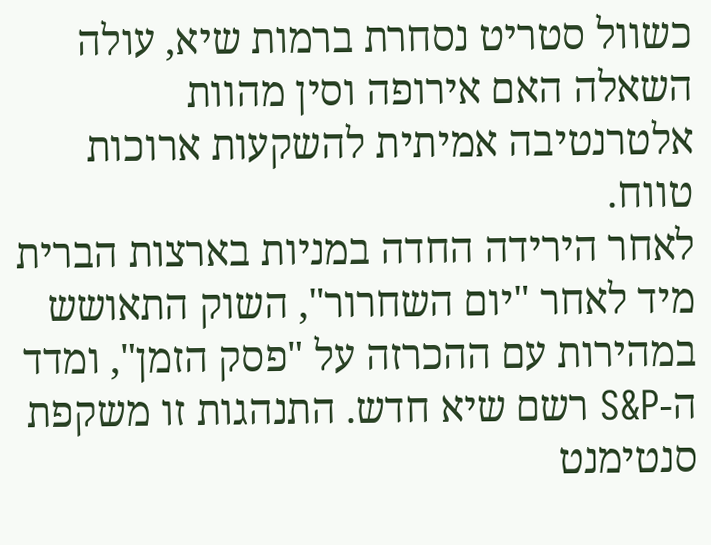כשוול סטריט נסחרת ברמות שיא, עולה השאלה האם אירופה וסין מהוות אלטרנטיבה אמיתית להשקעות ארוכות טווח.
לאחר הירידה החדה במניות בארצות הברית מיד לאחר "יום השחרור", השוק התאושש במהירות עם ההכרזה על "פסק הזמן", ומדד ה-S&P רשם שיא חדש. התנהגות זו משקפת סנטימנט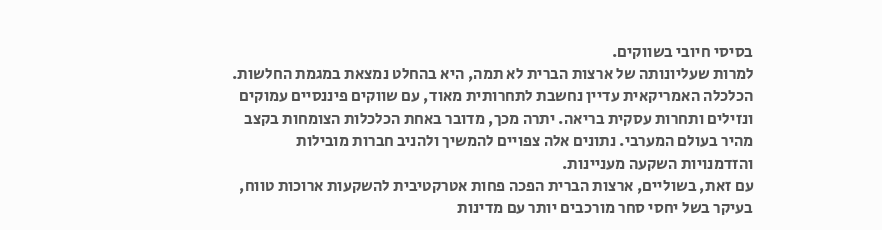בסיסי חיובי בשווקים.
למרות שעליונותה של ארצות הברית לא תמה, היא בהחלט נמצאת במגמת החלשות. הכלכלה האמריקאית עדיין נחשבת לתחרותית מאוד, עם שווקים פיננסיים עמוקים ונזילים ותחרות עסקית בריאה. יתרה מכך, מדובר באחת הכלכלות הצומחות בקצב מהיר בעולם המערבי. נתונים אלה צפויים להמשיך ולהניב חברות מובילות והזדמנויות השקעה מעניינות.
עם זאת, בשוליים, ארצות הברית הפכה פחות אטרקטיבית להשקעות ארוכות טווח, בעיקר בשל יחסי סחר מורכבים יותר עם מדינות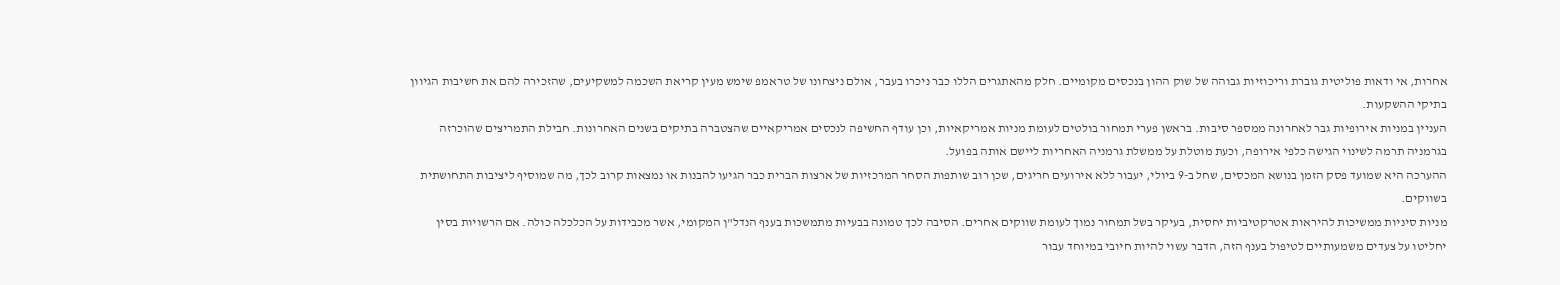אחרות, אי ודאות פוליטית גוברת וריכוזיות גבוהה של שוק ההון בנכסים מקומיים. חלק מהאתגרים הללו כבר ניכרו בעבר, אולם ניצחונו של טראמפ שימש מעין קריאת השכמה למשקיעים, שהזכירה להם את חשיבות הגיוון בתיקי ההשקעות.
העניין במניות אירופיות גבר לאחרונה ממספר סיבות. בראשן פערי תמחור בולטים לעומת מניות אמריקאיות, וכן עודף החשיפה לנכסים אמריקאיים שהצטברה בתיקים בשנים האחרונות. חבילת התמריצים שהוכרזה בגרמניה תרמה לשינוי הגישה כלפי אירופה, וכעת מוטלת על ממשלת גרמניה האחריות ליישם אותה בפועל.
ההערכה היא שמועד פסק הזמן בנושא המכסים, שחל ב-9 ביולי, יעבור ללא אירועים חריגים, שכן רוב שותפות הסחר המרכזיות של ארצות הברית כבר הגיעו להבנות או נמצאות קרוב לכך, מה שמוסיף ליציבות התחושתית בשווקים.
מניות סיניות ממשיכות להיראות אטרקטיביות יחסית, בעיקר בשל תמחור נמוך לעומת שווקים אחרים. הסיבה לכך טמונה בבעיות מתמשכות בענף הנדל"ן המקומי, אשר מכבידות על הכלכלה כולה. אם הרשויות בסין יחליטו על צעדים משמעותיים לטיפול בענף הזה, הדבר עשוי להיות חיובי במיוחד עבור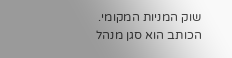שוק המניות המקומי.
הכותב הוא סגן מנהל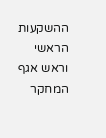ההשקעות הראשי וראש אגף המחקר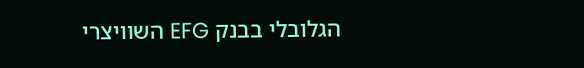הגלובלי בבנק EFG השוויצרי